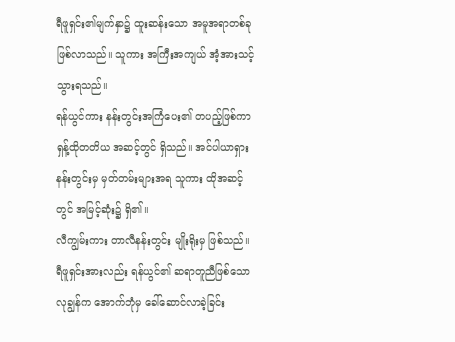ရီဖူရှင်း၏မျက်နှာ၌ ထူးဆန်းသော အမူအရာတစ်ခု ဖြစ်လာသည်။ သူကား အကြီးအကျယ် အံ့အားသင့် သွားရသည်။
ရန်ယွင်ကား နန်းတွင်းအကြံပေး၏ တပည့်ဖြစ်ကာ ရှန့်ထိုတတိယ အဆင့်တွင် ရှိသည်။ အင်ပါယာရှား နန်းတွင်းမှ မှတ်တမ်းများအရ သူကား ထိုအဆင့်တွင် အမြင့်ဆုံး၌ ရှိ၏။
လီကျွမ်းကား တာလီနန်းတွင်း မျိုးရိုးမှ ဖြစ်သည်။ ရီဖူရှင်းအားလည်း ရန်ယွင်၏ ဆရာတူညီဖြစ်သော လုချွန်က အောက်ဘုံမှ ခေါ်ဆောင်လာခဲ့ခြင်း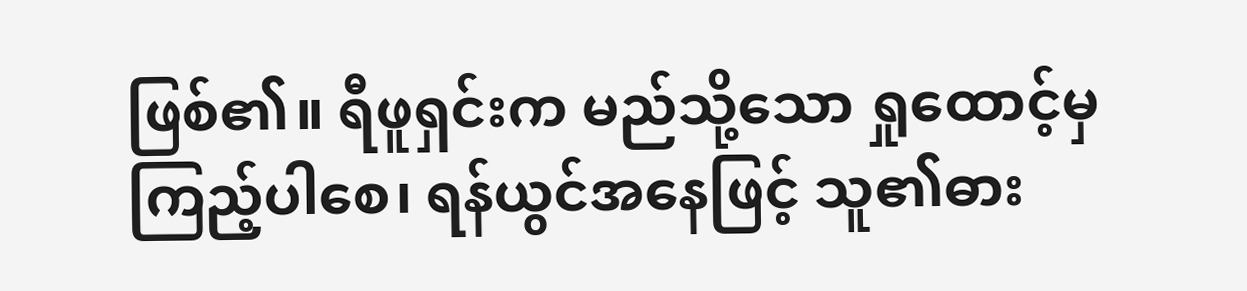ဖြစ်၏။ ရီဖူရှင်းက မည်သို့သော ရှုထောင့်မှ ကြည့်ပါစေ၊ ရန်ယွင်အနေဖြင့် သူ၏ဓား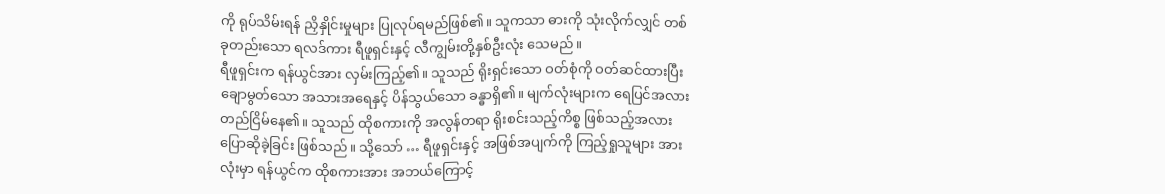ကို ရုပ်သိမ်းရန် ညှိနှိုင်းမှုများ ပြုလုပ်ရမည်ဖြစ်၏။ သူကသာ ဓားကို သုံးလိုက်လျှင် တစ်ခုတည်းသော ရလဒ်ကား ရီဖူရှင်းနှင့် လီကျွမ်းတို့နှစ်ဦးလုံး သေမည်။
ရီဖူရှင်းက ရန်ယွင်အား လှမ်းကြည့်၏။ သူသည် ရိုးရှင်းသော ဝတ်စုံကို ဝတ်ဆင်ထားပြီး ချောမွတ်သော အသားအရေနှင့် ပိန်သွယ်သော ခန္ဓာရှိ၏။ မျက်လုံးများက ရေပြင်အလား တည်ငြိမ်နေ၏။ သူသည် ထိုစကားကို အလွန်တရာ ရိုးစင်းသည့်ကိစ္စ ဖြစ်သည့်အလား ပြောဆိုခဲ့ခြင်း ဖြစ်သည်။ သို့သော် … ရီဖူရှင်းနှင့် အဖြစ်အပျက်ကို ကြည့်ရှုသူများ အားလုံးမှာ ရန်ယွင်က ထိုစကားအား အဘယ်ကြောင့်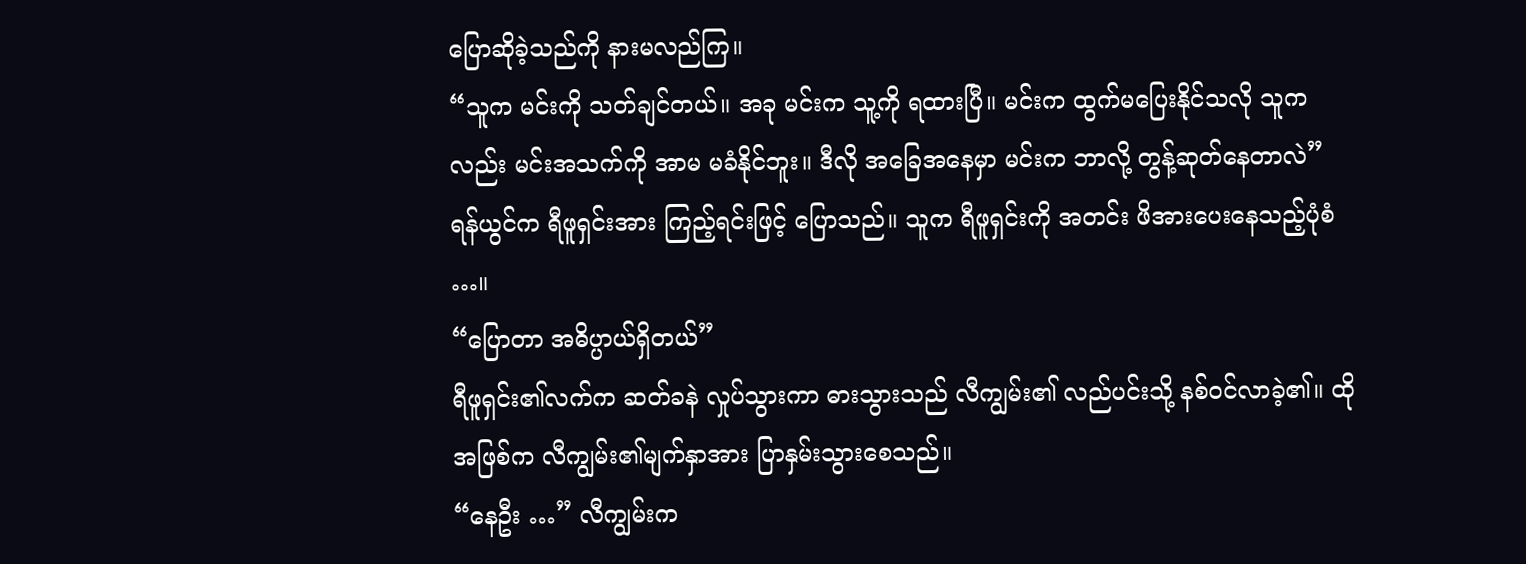ပြောဆိုခဲ့သည်ကို နားမလည်ကြ။
“သူက မင်းကို သတ်ချင်တယ်။ အခု မင်းက သူ့ကို ရထားပြီ။ မင်းက ထွက်မပြေးနိုင်သလို သူကလည်း မင်းအသက်ကို အာမ မခံနိုင်ဘူး။ ဒီလို အခြေအနေမှာ မင်းက ဘာလို့ တွန့်ဆုတ်နေတာလဲ” ရန်ယွင်က ရီဖူရှင်းအား ကြည့်ရင်းဖြင့် ပြောသည်။ သူက ရီဖူရှင်းကို အတင်း ဖိအားပေးနေသည့်ပုံစံ …။
“ပြောတာ အဓိပ္ပာယ်ရှိတယ်”
ရီဖူရှင်း၏လက်က ဆတ်ခနဲ လှုပ်သွားကာ ဓားသွားသည် လီကျွမ်း၏ လည်ပင်းသို့ နစ်ဝင်လာခဲ့၏။ ထိုအဖြစ်က လီကျွမ်း၏မျက်နှာအား ပြာနှမ်းသွားစေသည်။
“နေဦး …” လီကျွမ်းက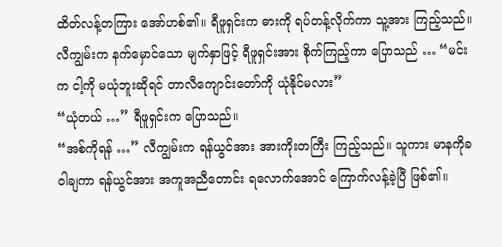ထိတ်လန့်တကြား အော်ဟစ်၏။ ရီဖူရှင်းက ဓားကို ရပ်တန့်လိုက်ကာ သူ့အား ကြည့်သည်။ လီကျွမ်းက နက်မှောင်သော မျက်နှာဖြင့် ရီဖူရှင်းအား စိုက်ကြည့်ကာ ပြောသည် … “မင်းက ငါ့ကို မယုံဘူးဆိုရင် တာလီကျောင်းတော်ကို ယုံနိုင်မလား”
“ယုံတယ် …” ရီဖူရှင်းက ပြောသည်။
“အစ်ကိုရန် …” လီကျွမ်းက ရန်ယွင်အား အားကိုးတကြီး ကြည့်သည်။ သူကား မာနကိုခဝါချကာ ရန်ယွင်အား အကူအညီတောင်း ရလောက်အောင် ကြောက်လန့်ခဲ့ပြီ ဖြစ်၏။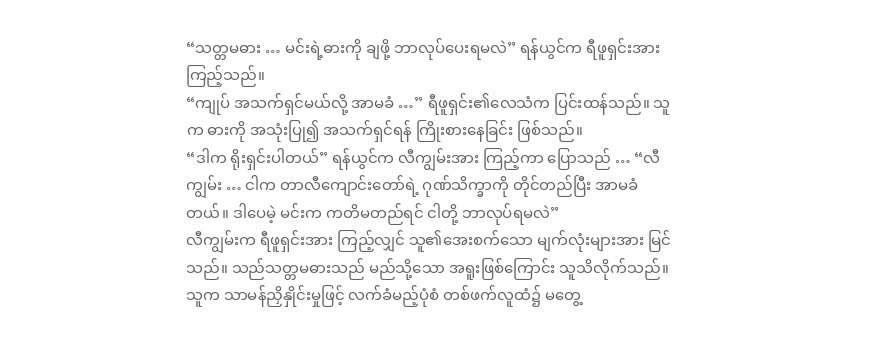“သတ္တမဓား … မင်းရဲ့ဓားကို ချဖို့ ဘာလုပ်ပေးရမလဲ” ရန်ယွင်က ရီဖူရှင်းအား ကြည့်သည်။
“ကျုပ် အသက်ရှင်မယ်လို့ အာမခံ …” ရီဖူရှင်း၏လေသံက ပြင်းထန်သည်။ သူက ဓားကို အသုံးပြု၍ အသက်ရှင်ရန် ကြိုးစားနေခြင်း ဖြစ်သည်။
“ဒါက ရိုးရှင်းပါတယ်” ရန်ယွင်က လီကျွမ်းအား ကြည့်ကာ ပြောသည် … “လီကျွမ်း … ငါက တာလီကျောင်းတော်ရဲ့ ဂုဏ်သိက္ခာကို တိုင်တည်ပြီး အာမခံတယ်။ ဒါပေမဲ့ မင်းက ကတိမတည်ရင် ငါတို့ ဘာလုပ်ရမလဲ”
လီကျွမ်းက ရီဖူရှင်းအား ကြည့်လျှင် သူ၏အေးစက်သော မျက်လုံးများအား မြင်သည်။ သည်သတ္တမဓားသည် မည်သို့သော အရူးဖြစ်ကြောင်း သူသိလိုက်သည်။ သူက သာမန်ညှိနှိုင်းမှုဖြင့် လက်ခံမည့်ပုံစံ တစ်ဖက်လူထံ၌ မတွေ့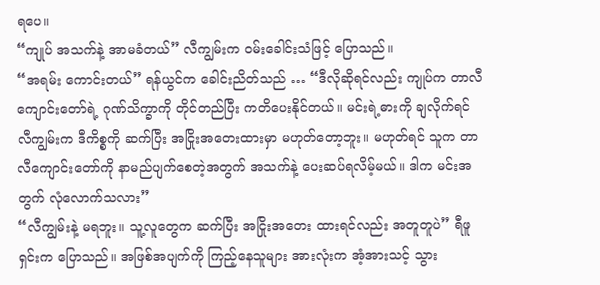ရပေ။
“ကျုပ် အသက်နဲ့ အာမခံတယ်” လီကျွမ်းက ဝမ်းခေါင်းသံဖြင့် ပြောသည်။
“အရမ်း ကောင်းတယ်” ရန်ယွင်က ခေါင်းညိတ်သည် … “ဒီလိုဆိုရင်လည်း ကျုပ်က တာလီကျောင်းတော်ရဲ့ ဂုဏ်သိက္ခာကို တိုင်တည်ပြီး ကတိပေးနိုင်တယ်။ မင်းရဲ့ဓားကို ချလိုက်ရင် လီကျွမ်းက ဒီကိစ္စကို ဆက်ပြီး အငြိုးအတေးထားမှာ မဟုတ်တော့ဘူး။ မဟုတ်ရင် သူက တာလီကျောင်းတော်ကို နာမည်ပျက်စေတဲ့အတွက် အသက်နဲ့ ပေးဆပ်ရလိမ့်မယ်။ ဒါက မင်းအတွက် လုံလောက်သလား”
“လီကျွမ်းနဲ့ မရဘူး။ သူ့လူတွေက ဆက်ပြီး အငြိုးအတေး ထားရင်လည်း အတူတူပဲ” ရီဖူရှင်းက ပြောသည်။ အဖြစ်အပျက်ကို ကြည့်နေသူများ အားလုံးက အံ့အားသင့် သွား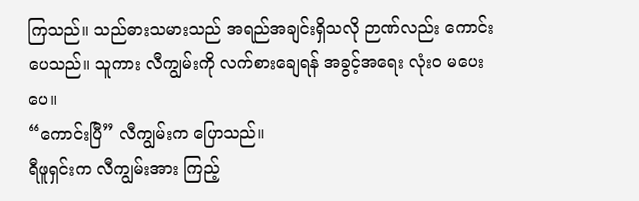ကြသည်။ သည်ဓားသမားသည် အရည်အချင်းရှိသလို ဉာဏ်လည်း ကောင်းပေသည်။ သူကား လီကျွမ်းကို လက်စားချေရန် အခွင့်အရေး လုံးဝ မပေးပေ။
“ကောင်းပြီ” လီကျွမ်းက ပြောသည်။
ရီဖူရှင်းက လီကျွမ်းအား ကြည့်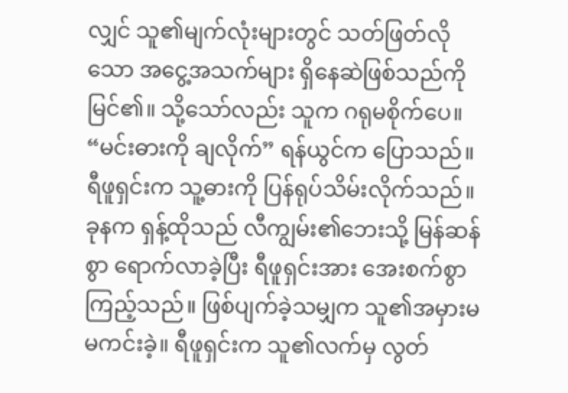လျှင် သူ၏မျက်လုံးများတွင် သတ်ဖြတ်လိုသော အငွေ့အသက်များ ရှိနေဆဲဖြစ်သည်ကို မြင်၏။ သို့သော်လည်း သူက ဂရုမစိုက်ပေ။
“မင်းဓားကို ချလိုက်” ရန်ယွင်က ပြောသည်။
ရီဖူရှင်းက သူ့ဓားကို ပြန်ရုပ်သိမ်းလိုက်သည်။ ခုနက ရှန့်ထိုသည် လီကျွမ်း၏ဘေးသို့ မြန်ဆန်စွာ ရောက်လာခဲ့ပြီး ရီဖူရှင်းအား အေးစက်စွာ ကြည့်သည်။ ဖြစ်ပျက်ခဲ့သမျှက သူ၏အမှားမ မကင်းခဲ့။ ရီဖူရှင်းက သူ၏လက်မှ လွတ်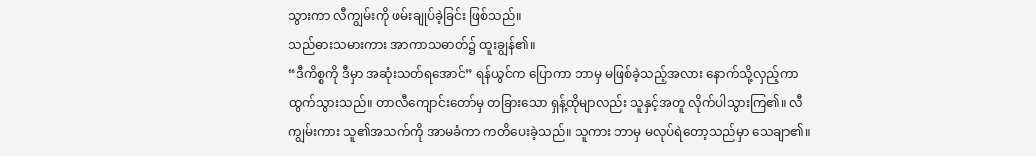သွားကာ လီကျွမ်းကို ဖမ်းချုပ်ခဲ့ခြင်း ဖြစ်သည်။
သည်ဓားသမားကား အာကာသဓာတ်၌ ထူးချွန်၏။
“ဒီကိစ္စကို ဒီမှာ အဆုံးသတ်ရအောင်” ရန်ယွင်က ပြောကာ ဘာမှ မဖြစ်ခဲ့သည့်အလား နောက်သို့လှည့်ကာ ထွက်သွားသည်။ တာလီကျောင်းတော်မှ တခြားသော ရှန့်ထိုမျာလည်း သူနှင့်အတူ လိုက်ပါသွားကြ၏။ လီကျွမ်းကား သူ၏အသက်ကို အာမခံကာ ကတိပေးခဲ့သည်။ သူကား ဘာမှ မလုပ်ရဲတော့သည်မှာ သေချာ၏။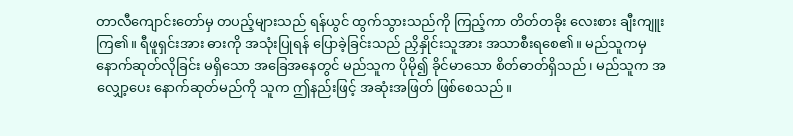တာလီကျောင်းတော်မှ တပည့်များသည် ရန်ယွင် ထွက်သွားသည်ကို ကြည့်ကာ တိတ်တခိုး လေးစား ချီးကျူးကြ၏။ ရီဖူရှင်းအား ဓားကို အသုံးပြုရန် ပြောခဲ့ခြင်းသည် ညှိနှိုင်းသူအား အသာစီးရစေ၏။ မည်သူကမှ နောက်ဆုတ်လိုခြင်း မရှိသော အခြေအနေတွင် မည်သူက ပိုမို၍ ခိုင်မာသော စိတ်ဓာတ်ရှိသည်၊ မည်သူက အလျှော့ပေး နောက်ဆုတ်မည်ကို သူက ဤနည်းဖြင့် အဆုံးအဖြတ် ဖြစ်စေသည်။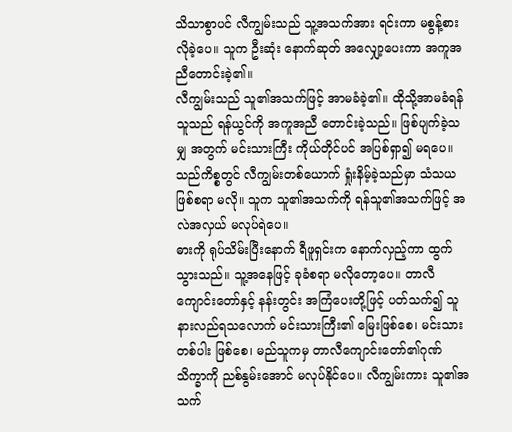သိသာစွာပင် လီကျွမ်းသည် သူ့အသက်အား ရင်းကာ မစွန့်စားလိုခဲ့ပေ။ သူက ဦးဆုံး နောက်ဆုတ် အလျှော့ပေးကာ အကူအညီတောင်းခဲ့၏။
လီကျွမ်းသည် သူ၏အသက်ဖြင့် အာမခံခဲ့၏။ ထိုသို့အာမခံရန် သူသည် ရန်ယွင်ကို အကူအညီ တောင်းခဲ့သည်။ ဖြစ်ပျက်ခဲ့သမျှ အတွက် မင်းသားကြီး ကိုယ်တိုင်ပင် အပြစ်ရှာ၍ မရပေ။ သည်ကိစ္စတွင် လီကျွမ်းတစ်ယောက် ရှုံးနိမ့်ခဲ့သည်မှာ သံသယဖြစ်စရာ မလို။ သူက သူ၏အသက်ကို ရန်သူ၏အသက်ဖြင့် အလဲအလှယ် မလုပ်ရဲပေ။
ဓားကို ရုပ်သိမ်းပြီးနောက် ရီဖူရှင်းက နောက်လှည့်ကာ ထွက်သွားသည်။ သူ့အနေဖြင့် ခုခံစရာ မလိုတော့ပေ။ တာလီကျောင်းတော်နှင့် နန်းတွင်း အကြံပေးတို့ဖြင့် ပတ်သက်၍ သူနားလည်ရသလောက် မင်းသားကြီး၏ မြေးဖြစ်စေ၊ မင်းသားတစ်ပါး ဖြစ်စေ၊ မည်သူကမှ တာလီကျောင်းတော်၏ဂုဏ်သိက္ခာကို ညစ်နွမ်းအောင် မလုပ်နိုင်ပေ။ လီကျွမ်းကား သူ၏အသက်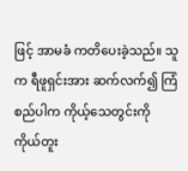ဖြင့် အာမခံ ကတိပေးခဲ့သည်။ သူက ရီဖူရှင်းအား ဆက်လက်၍ ကြံစည်ပါက ကိုယ့်သေတွင်းကို ကိုယ်တူး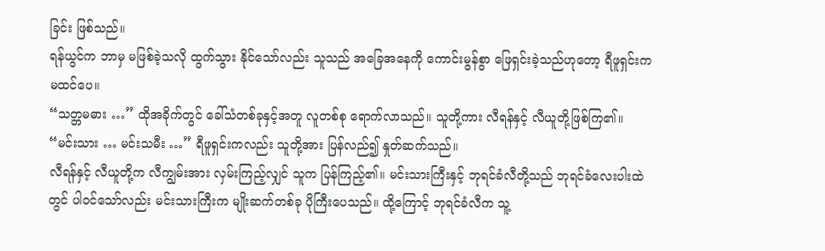ခြင်း ဖြစ်သည်။
ရန်ယွင်က ဘာမှ မဖြစ်ခဲ့သလို ထွက်သွား နိုင်သော်လည်း သူသည် အခြေအနေကို ကောင်းမွန်စွာ ဖြေရှင်းခဲ့သည်ဟုတော့ ရီဖူရှင်းက မထင်ပေ။
“သတ္တမဓား …” ထိုအခိုက်တွင် ခေါ်သံတစ်ခုနှင့်အတူ လူတစ်စု ရောက်လာသည်။ သူတို့ကား လီရန်နှင့် လီယူတို့ဖြစ်ကြ၏။
“မင်းသား … မင်းသမီး …” ရီဖူရှင်းကလည်း သူတို့အား ပြန်လည်၍ နှုတ်ဆက်သည်။
လီရန်နှင့် လီယူတို့က လီကျွမ်းအား လှမ်းကြည့်လျှင် သူက ပြန်ကြည့်၏။ မင်းသားကြီးနှင့် ဘုရင်ခံလီတို့သည် ဘုရင်ခံလေးပါးထဲတွင် ပါဝင်သော်လည်း မင်းသားကြီးက မျိုးဆက်တစ်ခု ပိုကြီးပေသည်။ ထို့ကြောင့် ဘုရင်ခံလီက သူ့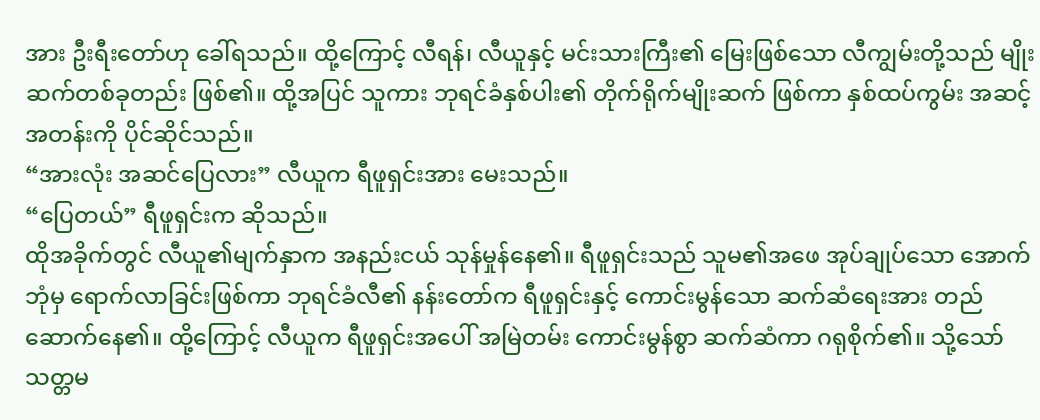အား ဦးရီးတော်ဟု ခေါ်ရသည်။ ထို့ကြောင့် လီရန်၊ လီယူနှင့် မင်းသားကြီး၏ မြေးဖြစ်သော လီကျွမ်းတို့သည် မျိုးဆက်တစ်ခုတည်း ဖြစ်၏။ ထို့အပြင် သူကား ဘုရင်ခံနှစ်ပါး၏ တိုက်ရိုက်မျိုးဆက် ဖြစ်ကာ နှစ်ထပ်ကွမ်း အဆင့်အတန်းကို ပိုင်ဆိုင်သည်။
“အားလုံး အဆင်ပြေလား” လီယူက ရီဖူရှင်းအား မေးသည်။
“ပြေတယ်” ရီဖူရှင်းက ဆိုသည်။
ထိုအခိုက်တွင် လီယူ၏မျက်နှာက အနည်းငယ် သုန်မှုန်နေ၏။ ရီဖူရှင်းသည် သူမ၏အဖေ အုပ်ချုပ်သော အောက်ဘုံမှ ရောက်လာခြင်းဖြစ်ကာ ဘုရင်ခံလီ၏ နန်းတော်က ရီဖူရှင်းနှင့် ကောင်းမွန်သော ဆက်ဆံရေးအား တည်ဆောက်နေ၏။ ထို့ကြောင့် လီယူက ရီဖူရှင်းအပေါ် အမြဲတမ်း ကောင်းမွန်စွာ ဆက်ဆံကာ ဂရုစိုက်၏။ သို့သော် သတ္တမ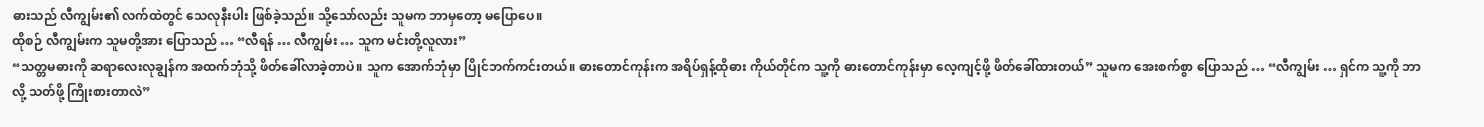ဓားသည် လီကျွမ်း၏ လက်ထဲတွင် သေလုနီးပါး ဖြစ်ခဲ့သည်။ သို့သော်လည်း သူမက ဘာမှတော့ မပြောပေ။
ထိုစဉ် လီကျွမ်းက သူမတို့အား ပြောသည် … “လီရန် … လီကျွမ်း … သူက မင်းတို့လူလား”
“သတ္တမဓားကို ဆရာလေးလုချွန်က အထက်ဘုံသို့ ဖိတ်ခေါ်လာခဲ့တာပဲ။ သူက အောက်ဘုံမှာ ပြိုင်ဘက်ကင်းတယ်။ ဓားတောင်ကုန်းက အရိပ်ရှန့်ထိုဓား ကိုယ်တိုင်က သူ့ကို ဓားတောင်ကုန်းမှာ လေ့ကျင့်ဖို့ ဖိတ်ခေါ်ထားတယ်” သူမက အေးစက်စွာ ပြောသည် … “လီကျွမ်း … ရှင်က သူ့ကို ဘာလို့ သတ်ဖို့ ကြိုးစားတာလဲ”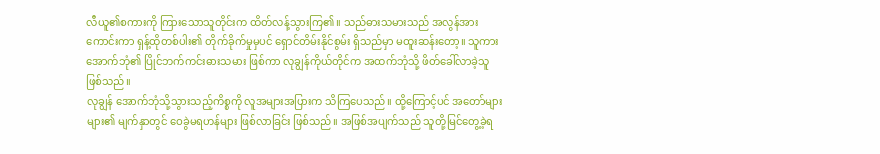လီယူ၏စကားကို ကြားသောသူတိုင်းက ထိတ်လန့်သွားကြ၏။ သည်ဓားသမားသည် အလွန်အားကောင်းကာ ရှန့်ထိုတစ်ပါး၏ တိုက်ခိုက်မှုမှပင် ရှောင်တိမ်းနိုင်စွမ်း ရှိသည်မှာ မထူးဆန်းတော့။ သူကား အောက်ဘုံ၏ ပြိုင်ဘက်ကင်းဓားသမား ဖြစ်ကာ လုချွန်ကိုယ်တိုင်က အထက်ဘုံသို့ ဖိတ်ခေါ်လာခဲ့သူ ဖြစ်သည်။
လုချွန် အောက်ဘုံသို့သွားသည့်ကိစ္စကို လူအများအပြားက သိကြပေသည်။ ထို့ကြောင့်ပင် အတော်များများ၏ မျက်နှာတွင် ဝေခွဲမရဟန်များ ဖြစ်လာခြင်း ဖြစ်သည်။ အဖြစ်အပျက်သည် သူတို့မြင်တွေ့ခဲ့ရ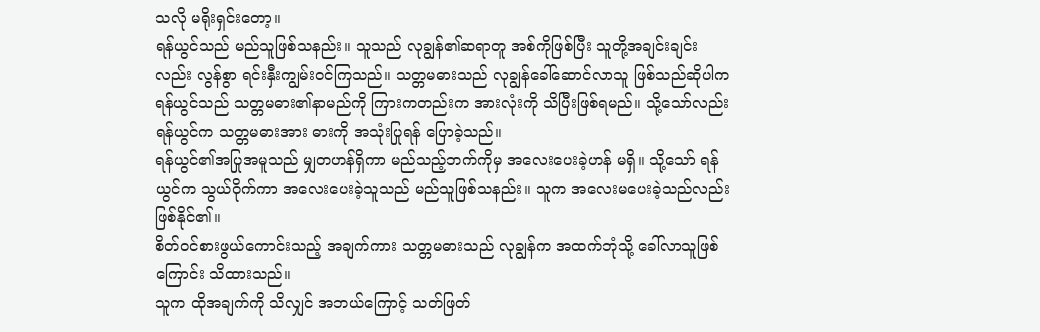သလို မရိုးရှင်းတော့။
ရန်ယွင်သည် မည်သူဖြစ်သနည်း။ သူသည် လုချွန်၏ဆရာတူ အစ်ကိုဖြစ်ပြီး သူတို့အချင်းချင်းလည်း လွန်စွာ ရင်းနှီးကျွမ်းဝင်ကြသည်။ သတ္တမဓားသည် လုချွန်ခေါ်ဆောင်လာသူ ဖြစ်သည်ဆိုပါက ရန်ယွင်သည် သတ္တမဓား၏နာမည်ကို ကြားကတည်းက အားလုံးကို သိပြီးဖြစ်ရမည်။ သို့သော်လည်း ရန်ယွင်က သတ္တမဓားအား ဓားကို အသုံးပြုရန် ပြောခဲ့သည်။
ရန်ယွင်၏အပြုအမူသည် မျှတဟန်ရှိကာ မည်သည့်ဘက်ကိုမှ အလေးပေးခဲ့ဟန် မရှိ။ သို့သော် ရန်ယွင်က သွယ်ဝိုက်ကာ အလေးပေးခဲ့သူသည် မည်သူဖြစ်သနည်း။ သူက အလေးမပေးခဲ့သည်လည်း ဖြစ်နိုင်၏။
စိတ်ဝင်စားဖွယ်ကောင်းသည့် အချက်ကား သတ္တမဓားသည် လုချွန်က အထက်ဘုံသို့ ခေါ်လာသူဖြစ်ကြောင်း သိထားသည်။
သူက ထိုအချက်ကို သိလျှင် အဘယ်ကြောင့် သတ်ဖြတ်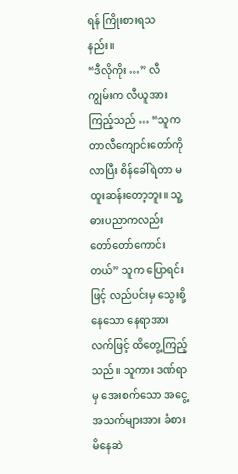ရန် ကြိုးစားရသနည်း။
“ဒီလိုကိုး …” လီကျွမ်းက လီယူအား ကြည့်သည် … “သူက တာလီကျောင်းတော်ကို လာပြီး စိန်ခေါ်ရဲတာ မထူးဆန်းတော့ဘူး။ သူ့ဓားပညာကလည်း တော်တော်ကောင်းတယ်” သူက ပြောရင်းဖြင့် လည်ပင်းမှ သွေးစို့နေသော နေရာအား လက်ဖြင့် ထိတွေ့ကြည့်သည်။ သူကား ဒဏ်ရာမှ အေးစက်သော အငွေ့အသက်များအား ခံစားမိနေဆဲ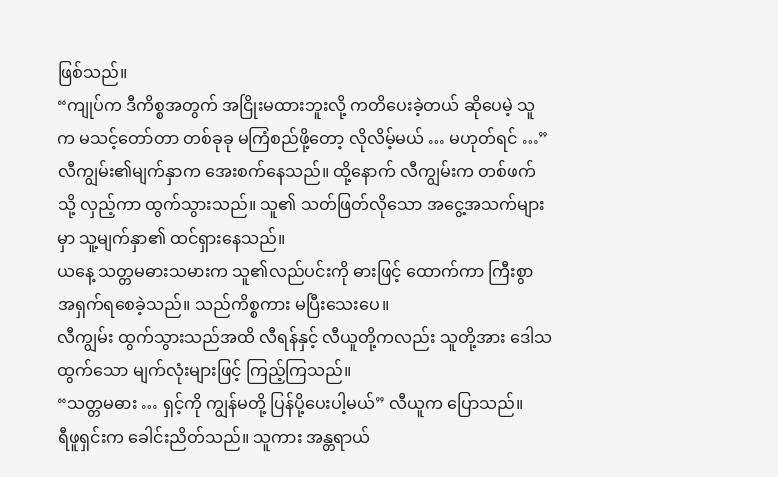ဖြစ်သည်။
“ကျုပ်က ဒီကိစ္စအတွက် အငြိုးမထားဘူးလို့ ကတိပေးခဲ့တယ် ဆိုပေမဲ့ သူက မသင့်တော်တာ တစ်ခုခု မကြံစည်ဖို့တော့ လိုလိမ့်မယ် … မဟုတ်ရင် …” လီကျွမ်း၏မျက်နှာက အေးစက်နေသည်။ ထို့နောက် လီကျွမ်းက တစ်ဖက်သို့ လှည့်ကာ ထွက်သွားသည်။ သူ၏ သတ်ဖြတ်လိုသော အငွေ့အသက်များမှာ သူ့မျက်နှာ၏ ထင်ရှားနေသည်။
ယနေ့ သတ္တမဓားသမားက သူ၏လည်ပင်းကို ဓားဖြင့် ထောက်ကာ ကြီးစွာ အရှက်ရစေခဲ့သည်။ သည်ကိစ္စကား မပြီးသေးပေ။
လီကျွမ်း ထွက်သွားသည်အထိ လီရန်နှင့် လီယူတို့ကလည်း သူတို့အား ဒေါသထွက်သော မျက်လုံးများဖြင့် ကြည့်ကြသည်။
“သတ္တမဓား … ရှင့်ကို ကျွန်မတို့ ပြန်ပို့ပေးပါ့မယ်” လီယူက ပြောသည်။
ရီဖူရှင်းက ခေါင်းညိတ်သည်။ သူကား အန္တရာယ်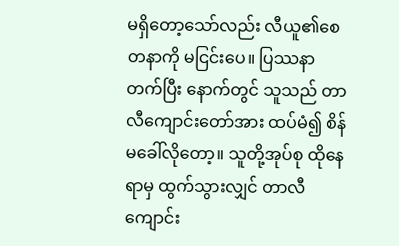မရှိတော့သော်လည်း လီယူ၏စေတနာကို မငြင်းပေ။ ပြဿနာတက်ပြီး နောက်တွင် သူသည် တာလီကျောင်းတော်အား ထပ်မံ၍ စိန်မခေါ်လိုတော့။ သူတို့အုပ်စု ထိုနေရာမှ ထွက်သွားလျှင် တာလီကျောင်း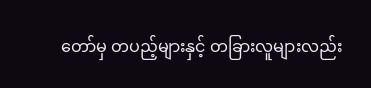တော်မှ တပည့်များနှင့် တခြားလူများလည်း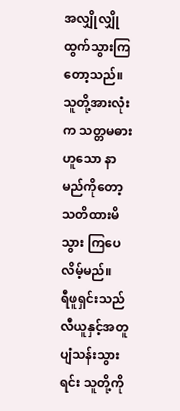အလျှိုလျှို ထွက်သွားကြတော့သည်။ သူတို့အားလုံးက သတ္တမဓားဟူသော နာမည်ကိုတော့ သတိထားမိသွား ကြပေလိမ့်မည်။
ရီဖူရှင်းသည် လီယူနှင့်အတူ ပျံသန်းသွားရင်း သူတို့ကို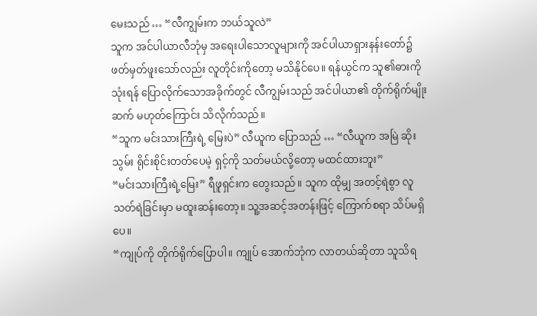မေးသည် … “လီကျွမ်းက ဘယ်သူလဲ”
သူက အင်ပါယာလီဘုံမှ အရေးပါသောလူများကို အင်ပါယာရှားနန်းတော်၌ ဖတ်မှတ်ဖူးသော်လည်း လူတိုင်းကိုတော့ မသိနိုင်ပေ။ ရန်ယွင်က သူ၏ဓားကို သုံးရန် ပြောလိုက်သောအခိုက်တွင် လီကျွမ်းသည် အင်ပါယာ၏ တိုက်ရိုက်မျိုးဆက် မဟုတ်ကြောင်း သိလိုက်သည်။
“သူက မင်းသားကြီးရဲ့ မြေးပဲ” လီယူက ပြောသည် … “လီယူက အမြဲ ဆိုးသွမ်း ရိုင်းစိုင်းတတ်ပေမဲ့ ရှင့်ကို သတ်မယ်လို့တော့ မထင်ထားဘူး”
“မင်းသားကြီးရဲ့မြေး” ရီဖူရှင်းက တွေးသည်။ သူက ထိုမျှ အတင့်ရဲစွာ လူသတ်ရဲခြင်းမှာ မထူးဆန်းတော့။ သူ့အဆင့်အတန်းဖြင့် ကြောက်စရာ သိပ်မရှိပေ။
“ကျုပ်ကို တိုက်ရိုက်ပြောပါ။ ကျုပ် အောက်ဘုံက လာတယ်ဆိုတာ သူသိရ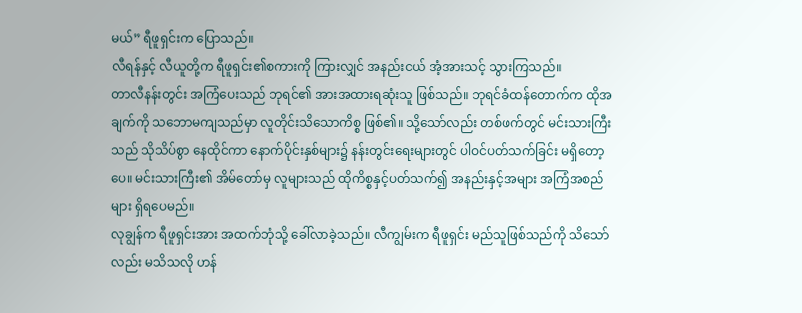မယ်” ရီဖူရှင်းက ပြောသည်။
လီရန်နှင့် လီယူတို့က ရီဖူရှင်း၏စကားကို ကြားလျှင် အနည်းငယ် အံ့အားသင့် သွားကြသည်။
တာလီနန်းတွင်း အကြံပေးသည် ဘုရင်၏ အားအထားရဆုံးသူ ဖြစ်သည်။ ဘုရင်ခံထန်တောက်က ထိုအချက်ကို သဘောမကျသည်မှာ လူတိုင်းသိသောကိစ္စ ဖြစ်၏။ သို့သော်လည်း တစ်ဖက်တွင် မင်းသားကြီးသည် သိုသိပ်စွာ နေထိုင်ကာ နောက်ပိုင်းနှစ်များ၌ နန်းတွင်းရေးများတွင် ပါဝင်ပတ်သက်ခြင်း မရှိတော့ပေ။ မင်းသားကြီး၏ အိမ်တော်မှ လူများသည် ထိုကိစ္စနှင့်ပတ်သက်၍ အနည်းနှင့်အများ အကြံအစည်များ ရှိရပေမည်။
လုချွန်က ရီဖူရှင်းအား အထက်ဘုံသို့ ခေါ်လာခဲ့သည်။ လီကျွမ်းက ရီဖူရှင်း မည်သူဖြစ်သည်ကို သိသော်လည်း မသိသလို ဟန်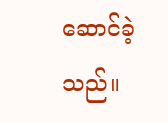ဆောင်ခဲ့သည်။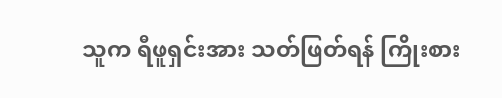သူက ရီဖူရှင်းအား သတ်ဖြတ်ရန် ကြိုးစား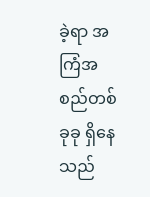ခဲ့ရာ အကြံအစည်တစ်ခုခု ရှိနေသည်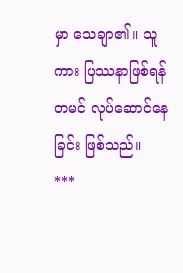မှာ သေချာ၏။ သူကား ပြဿနာဖြစ်ရန် တမင် လုပ်ဆောင်နေခြင်း ဖြစ်သည်။
***